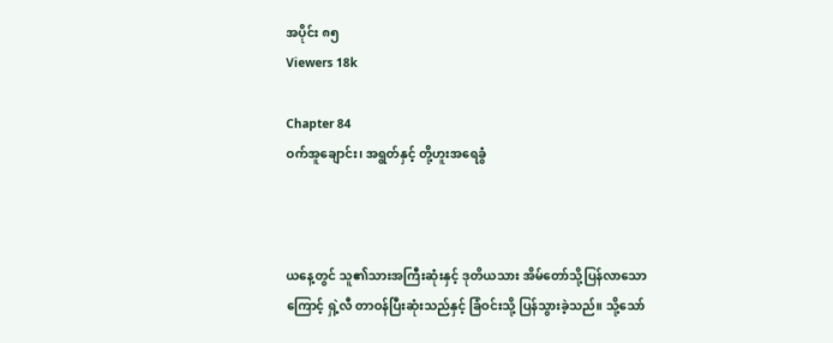အပိုင်း ၈၅
Viewers 18k

Chapter 84
ဝက်အူချောင်း၊ အရွတ်နှင့် တို့ဟူးအရေခွံ



ယနေ့တွင် သူ၏သားအကြီးဆုံးနှင့် ဒုတိယသား အိမ်တော်သို့ပြန်လာသောကြောင့် ရှဲ့လီ တာဝန်ပြီးဆုံးသည်နှင့် ခြံဝင်းသို့ ပြန်သွားခဲ့သည်။ သို့သော်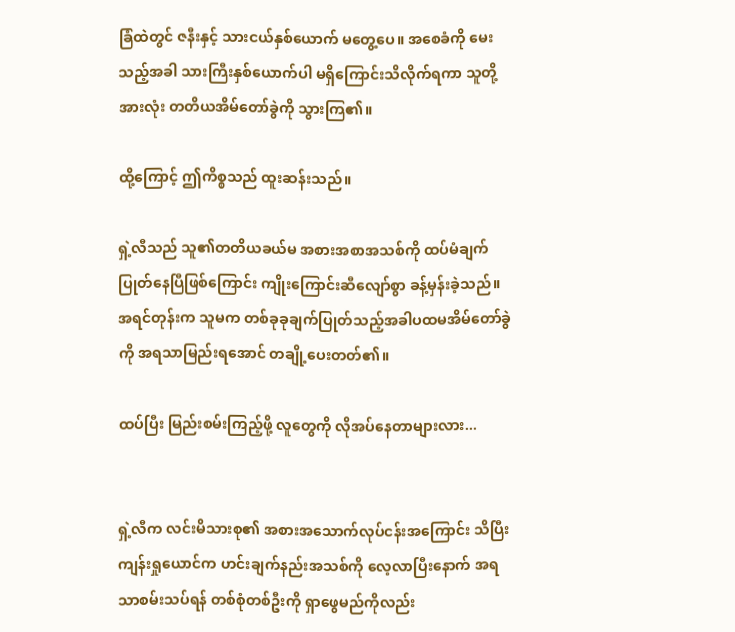ခြံထဲတွင် ဇနီးနှင့် သားငယ်နှစ်ယောက် မတွေ့ပေ။ အစေခံကို မေးသည့်အခါ သားကြီးနှစ်ယောက်ပါ မရှိကြောင်းသိလိုက်ရကာ သူတို့အားလုံး တတိယအိမ်တော်ခွဲကို သွားကြ၏။

ထို့ကြောင့် ဤကိစ္စသည် ထူးဆန်းသည်။

ရှဲ့လီသည် သူ၏တတိယခယ်မ အစားအစာအသစ်ကို ထပ်မံချက်ပြုတ်နေပြီဖြစ်ကြောင်း ကျိုးကြောင်းဆီလျော်စွာ ခန့်မှန်းခဲ့သည်။ အရင်တုန်းက သူမက တစ်ခုခုချက်ပြုတ်သည့်အခါပထမအိမ်တော်ခွဲကို အရသာမြည်းရအောင် တချို့ပေးတတ်၏။

ထပ်ပြီး မြည်းစမ်းကြည့်ဖို့ လူတွေကို လိုအပ်နေတာများလား...


ရှဲ့လီက လင်းမိသားစု၏ အစားအသောက်လုပ်ငန်းအကြောင်း သိပြီး ကျန်းရှုယောင်က ဟင်းချက်နည်းအသစ်ကို လေ့လာပြီးနောက် အရသာစမ်းသပ်ရန် တစ်စုံတစ်ဦးကို ရှာဖွေမည်ကိုလည်း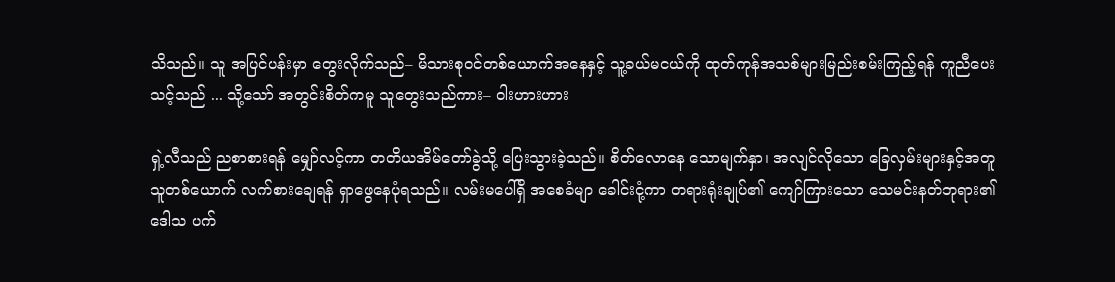သိသည်။ သူ အပြင်ပန်းမှာ တွေးလိုက်သည်– မိသားစုဝင်တစ်ယောက်အနေနှင့် သူ့ခယ်မငယ်ကို ထုတ်ကုန်အသစ်များမြည်းစမ်းကြည့်ရန် ကူညီပေးသင့်သည် ... သို့သော် အတွင်းစိတ်ကမူ သူတွေးသည်ကား– ဝါးဟားဟား

ရှဲ့လီသည် ညစာစားရန် မျှော်လင့်ကာ တတိယအိမ်တော်ခွဲသို့ ပြေးသွားခဲ့သည်။ စိတ်လောနေ သောမျက်နှာ၊ အလျင်လိုသော ခြေလှမ်းများနှင့်အတူ သူတစ်ယောက် လက်စားချေရန် ရှာဖွေနေပုံရသည်။ လမ်းမပေါ်ရှိ အစေခံမျာ ခေါင်းငုံ့ကာ တရားရုံးချုပ်၏ ကျော်ကြားသော သေမင်းနတ်ဘုရား၏ ဒေါသ ပက်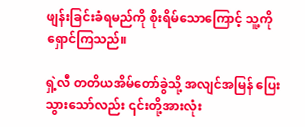ဖျန်းခြင်းခံရမည်ကို စိုးရိမ်သောကြောင့် သူ့ကို ရှောင်ကြသည်။

ရှဲ့လီ တတိယအိမ်တော်ခွဲသို့ အလျင်အမြန် ပြေးသွားသော်လည်း ၎င်းတို့အားလုံး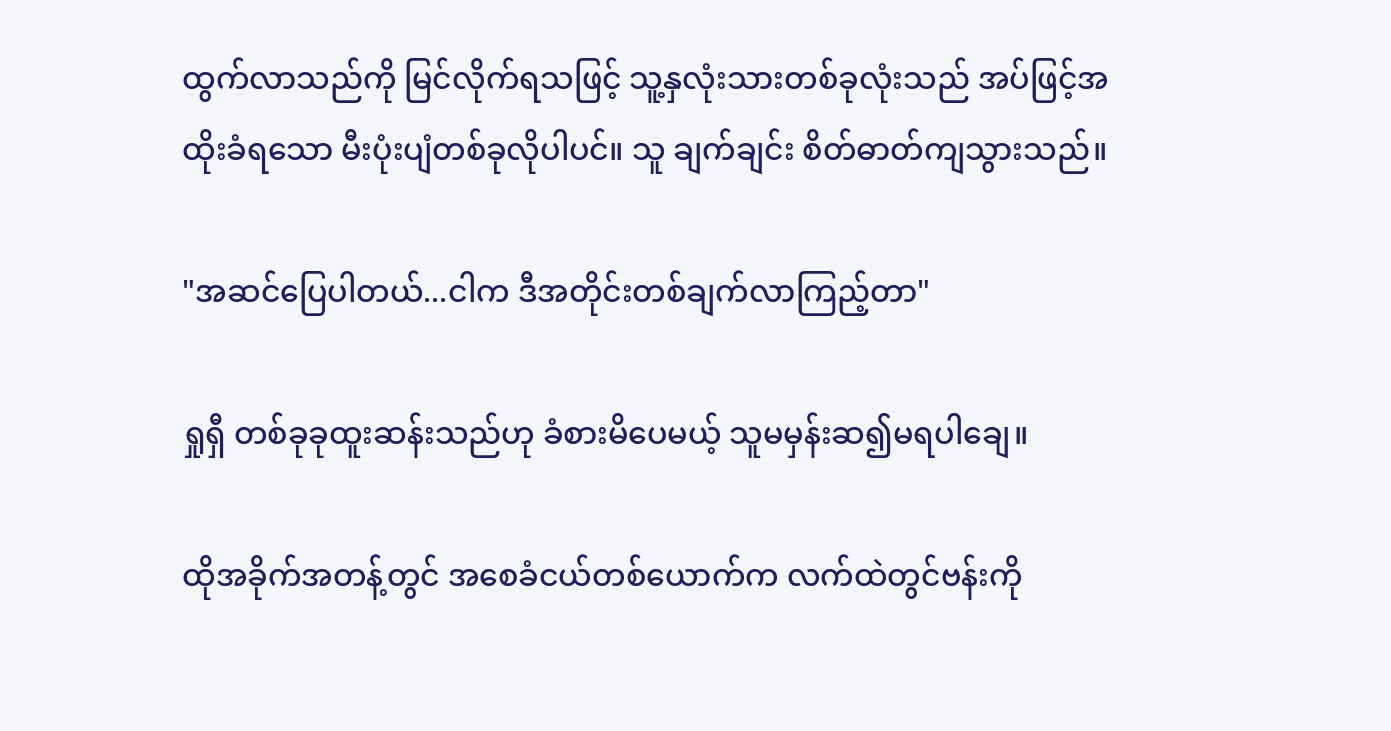ထွက်လာသည်ကို မြင်လိုက်ရသဖြင့် သူ့နှလုံးသားတစ်ခုလုံးသည် အပ်ဖြင့်အထိုးခံရသော မီးပုံးပျံတစ်ခုလိုပါပင်။ သူ ချက်ချင်း စိတ်ဓာတ်ကျသွားသည်။

"အဆင်ပြေပါတယ်...ငါက ဒီအတိုင်းတစ်ချက်လာကြည့်တာ"

ရှုရှီ တစ်ခုခုထူးဆန်းသည်ဟု ခံစားမိပေမယ့် သူမမှန်းဆ၍မရပါချေ။

ထိုအခိုက်အတန့်တွင် အစေခံငယ်တစ်ယောက်က လက်ထဲတွင်ဗန်းကို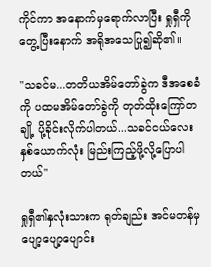ကိုင်ကာ အနောက်မှရောက်လာပြီး ရှုရှီကို တွေ့ပြီးနောက် အရိုအသေပြု၍ဆို၏။

"သခင်မ...တတိယအိမ်တော်ခွဲက ဒီအစေခံကို ပထမအိမ်တော်ခွဲကို တုတ်ထိုးကြော်တချို့ ပို့ခိုင်းလိုက်ပါတယ်...သခင်ငယ်လေး နှစ်ယောက်လုံး မြည်းကြည့်ဖို့လို့ပြောပါတယ်"

ရှုရှီ၏နှလုံးသားက ရုတ်ချည်း အင်မတန်မှ ပျော့ပျော့ပျောင်း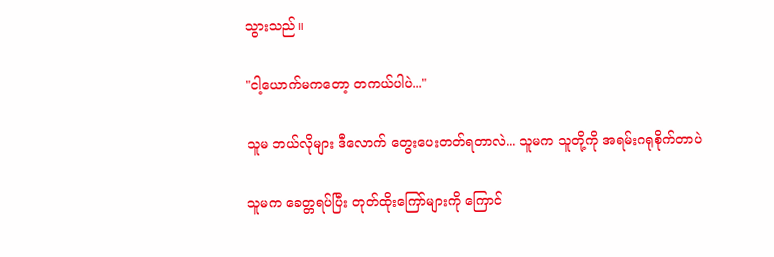သွားသည်။

"ငါ့ယောက်မကတော့ တကယ်ပါပဲ..."

သူမ ဘယ်လိုများ ဒီလောက် တွေးပေးတတ်ရတာလဲ... သူမက သူတို့ကို အရမ်းဂရုစိုက်တာပဲ

သူမက ခေတ္တရပ်ပြီး တုတ်ထိုးကြော်များကို ကြောင်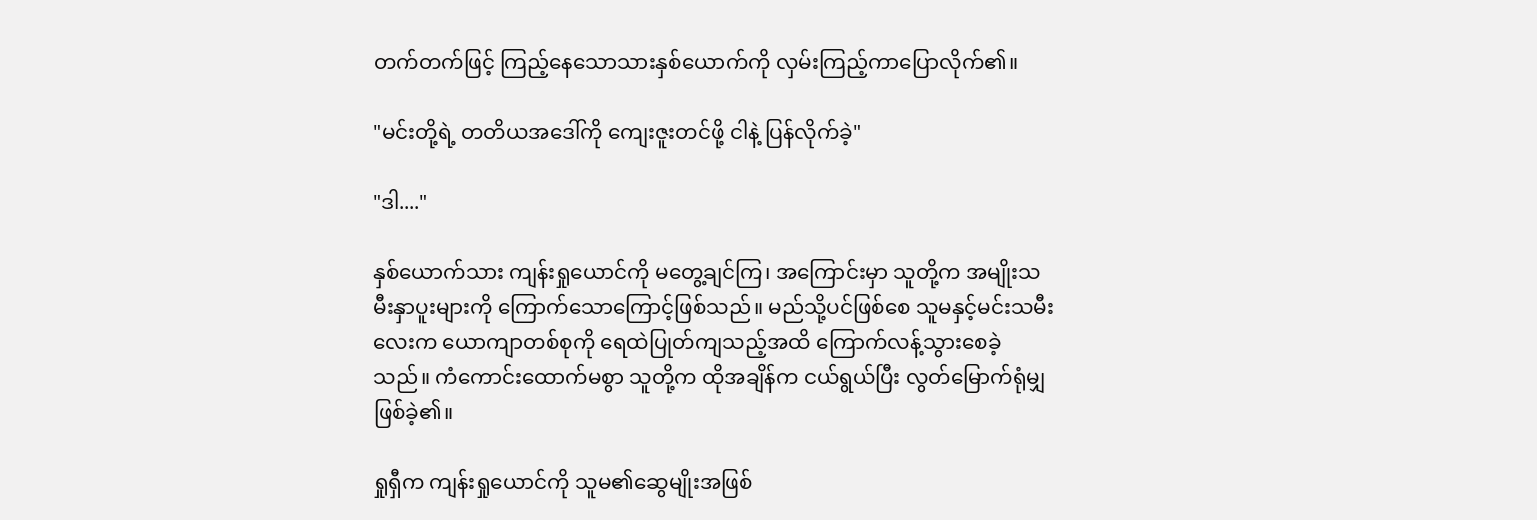တက်တက်ဖြင့် ကြည့်နေသောသားနှစ်ယောက်ကို လှမ်းကြည့်ကာပြောလိုက်၏။

"မင်းတို့ရဲ့ တတိယအဒေါ်ကို ကျေးဇူးတင်ဖို့ ငါနဲ့ ပြန်လိုက်ခဲ့"

"ဒါ...."

နှစ်ယောက်သား ကျန်းရှုယောင်ကို မတွေ့ချင်ကြ၊ အကြောင်းမှာ သူတို့က အမျိုးသမီးနှာပူးများကို ကြောက်သောကြောင့်ဖြစ်သည်။ မည်သို့ပင်ဖြစ်စေ သူမနှင့်မင်းသမီးလေးက ယောကျာတစ်စုကို ရေထဲပြုတ်ကျသည့်အထိ ကြောက်လန့်သွားစေခဲ့သည်။ ကံကောင်းထောက်မစွာ သူတို့က ထိုအချိန်က ငယ်ရွယ်ပြီး လွတ်မြောက်ရုံမျှဖြစ်ခဲ့၏။

ရှုရှီက ကျန်းရှုယောင်ကို သူမ၏ဆွေမျိုးအဖြစ်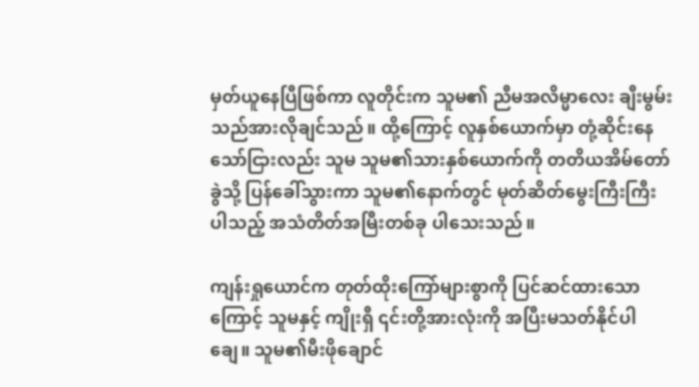မှတ်ယူနေပြီဖြစ်ကာ လူတိုင်းက သူမ၏ ညီမအလိမ္မာလေး ချီးမွမ်းသည်အားလိုချင်သည်။ ထို့ကြောင့် လူနှစ်ယောက်မှာ တုံ့ဆိုင်းနေသော်ငြားလည်း သူမ သူမ၏သားနှစ်ယောက်ကို တတိယအိမ်တော်ခွဲသို့ ပြန်ခေါ်သွားကာ သူမ၏နောက်တွင် မုတ်ဆိတ်မွေးကြီးကြီးပါသည့် အသံတိတ်အမြီးတစ်ခု ပါသေးသည်။

ကျန်းရှုယောင်က တုတ်ထိုးကြော်များစွာကို ပြင်ဆင်ထားသောကြောင့် သူမနှင့် ကျိုးရှီ ၎င်းတို့အားလုံးကို အပြီးမသတ်နိုင်ပါချေ။ သူမ၏မီးဖိုချောင်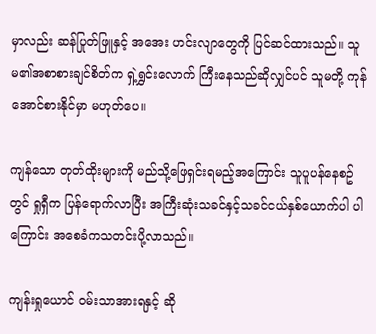မှာလည်း ဆန်ပြုတ်ဖြူနှင့် အအေး ဟင်းလျာတွေကို ပြင်ဆင်ထားသည်။ သူမ၏အစာစားချင်စိတ်က ရှဲ့ရွှင်းလောက် ကြီးနေသည်ဆိုလျှင်ပင် သူမတို့ ကုန်အောင်စားနိုင်မှာ မဟုတ်ပေ။

ကျန်သော တုတ်ထိုးများကို မည်သို့ဖြေရှင်းရမည့်အကြောင်း သူပူပန်နေစဥ်တွင် ရှုရှီက ပြန်ရောက်လာပြီး အကြီးဆုံးသခင်နှင့်သခင်ငယ်နှစ်ယောက်ပါ ပါကြောင်း အစေခံကသတင်းပို့လာသည်။

ကျန်းရှုယောင် ဝမ်းသာအားရနှင့် ဆို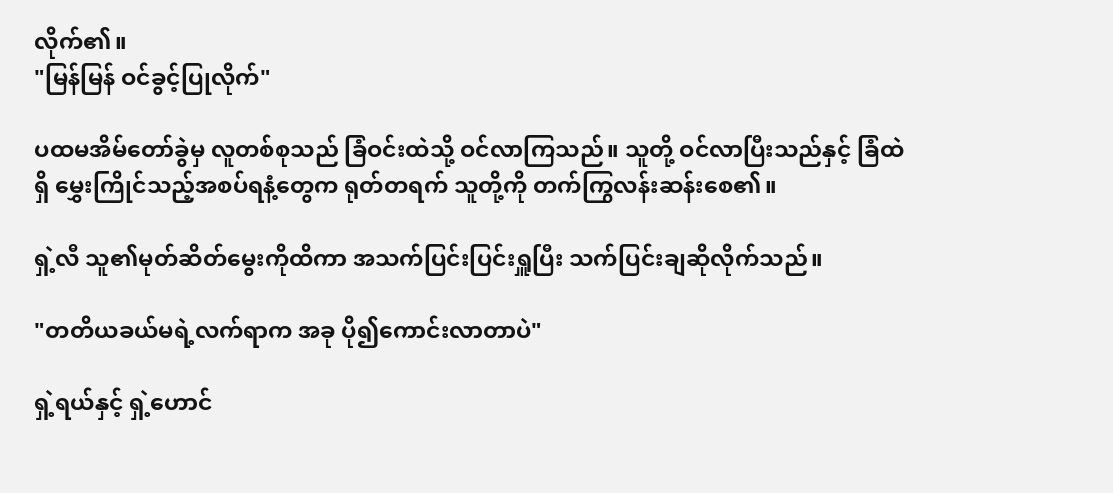လိုက်၏။
"မြန်မြန် ဝင်ခွင့်ပြုလိုက်"

ပထမအိမ်တော်ခွဲမှ လူတစ်စုသည် ခြံဝင်းထဲသို့ ဝင်လာကြသည်။ သူတို့ ဝင်လာပြီးသည်နှင့် ခြံထဲရှိ မွှေးကြိုင်သည့်အစပ်ရနံ့တွေက ရုတ်တရက် သူတို့ကို တက်ကြွလန်းဆန်းစေ၏။

ရှဲ့လီ သူ၏မုတ်ဆိတ်မွေးကိုထိကာ အသက်ပြင်းပြင်းရှူပြီး သက်ပြင်းချဆိုလိုက်သည်။

"တတိယခယ်မရဲ့လက်ရာက အခု ပို၍ကောင်းလာတာပဲ"

ရှဲ့ရယ်နှင့် ရှဲ့ဟောင်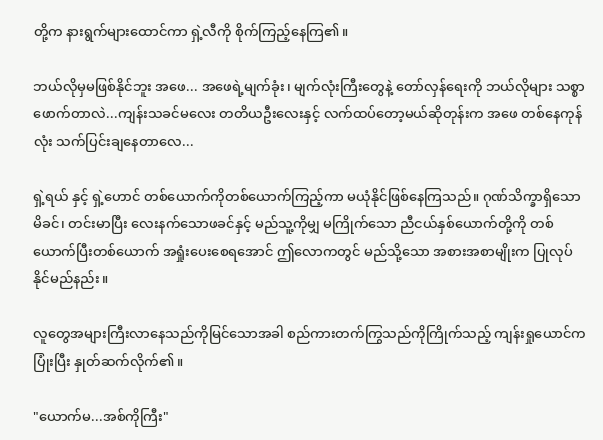တို့က နားရွက်များထောင်ကာ ရှဲ့လီကို စိုက်ကြည့်နေကြ၏။

ဘယ်လိုမှမဖြစ်နိုင်ဘူး အဖေ... အဖေရဲ့မျက်ခုံး၊ မျက်လုံးကြီးတွေနဲ့ တော်လှန်ရေးကို ဘယ်လိုများ သစ္စာဖောက်တာလဲ...ကျန်းသခင်မလေး တတိယဦးလေးနှင့် လက်ထပ်တော့မယ်ဆိုတုန်းက အဖေ တစ်နေကုန်လုံး သက်ပြင်းချနေတာလေ...

ရှဲ့ရယ် နှင့် ရှဲ့ဟောင် တစ်ယောက်ကိုတစ်ယောက်ကြည့်ကာ မယုံနိုင်ဖြစ်နေကြသည်။ ဂုဏ်သိက္ခာရှိသော မိခင်၊ တင်းမာပြီး လေးနက်သောဖခင်နှင့် မည်သူ့ကိုမျှ မကြိုက်သော ညီငယ်နှစ်ယောက်တို့ကို တစ်ယောက်ပြီးတစ်ယောက် အရှုံးပေးစေရအောင် ဤလောကတွင် မည်သို့သော အစားအစာမျိုးက ပြုလုပ်နိုင်မည်နည်း။

လူတွေအများကြီးလာနေသည်ကိုမြင်သောအခါ စည်ကားတက်ကြွသည်ကိုကြိုက်သည့် ကျန်းရှုယောင်က ပြုံးပြီး နှုတ်ဆက်လိုက်၏။

"ယောက်မ...အစ်ကိုကြီး"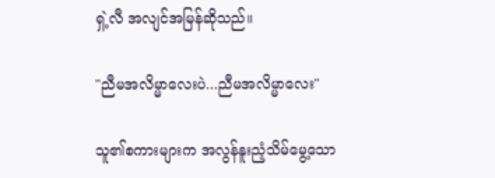ရှဲ့လီ အလျင်အမြန်ဆိုသည်။

"ညီမအလိမ္မာလေးပဲ...ညီမအလိမ္မာလေး"

သူ၏စကားများက အလွန်နူးညံ့သိမ်မွေ့သော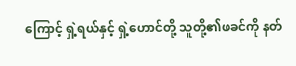ကြောင့် ရှဲ့ရယ်နှင့် ရှဲ့ဟောင်တို့ သူတို့၏ဖခင်ကို နတ်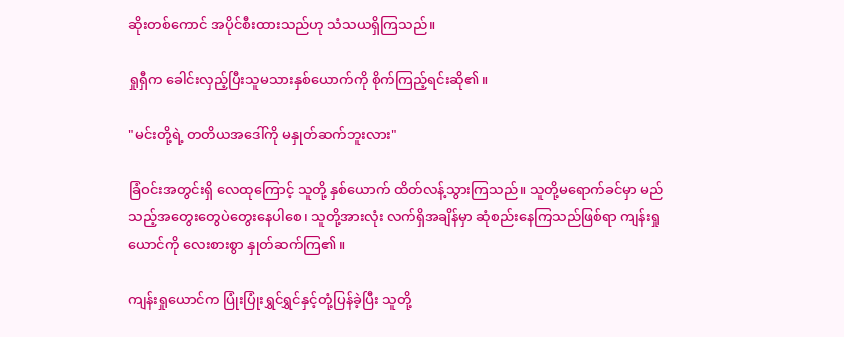ဆိုးတစ်ကောင် အပိုင်စီးထားသည်ဟု သံသယရှိကြသည်။

ရှုရှီက ခေါင်းလှည့်ပြီးသူမသားနှစ်ယောက်ကို စိုက်ကြည့်ရင်းဆို၏။

"မင်းတို့ရဲ့ တတိယအဒေါ်ကို မနှုတ်ဆက်ဘူးလား"

ခြံဝင်းအတွင်းရှိ လေထုကြောင့် သူတို့ နှစ်ယောက် ထိတ်လန့်သွားကြသည်။ သူတို့မရောက်ခင်မှာ မည်သည့်အတွေးတွေပဲတွေးနေပါစေ၊ သူတို့အားလုံး လက်ရှိအချိန်မှာ ဆုံစည်းနေကြသည်ဖြစ်ရာ ကျန်းရှုယောင်ကို လေးစားစွာ နှုတ်ဆက်ကြ၏။

ကျန်းရှုယောင်က ပြုံးပြုံးရွှင်ရွှင်နှင့်တုံ့ပြန်ခဲ့ပြီး သူတို့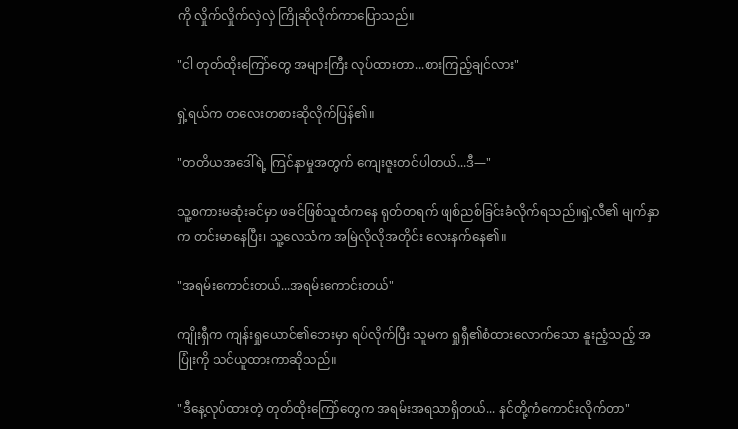ကို လှိုက်လှိုက်လှဲလှဲ ကြိုဆိုလိုက်ကာပြောသည်။

"ငါ တုတ်ထိုးကြော်တွေ အများကြီး လုပ်ထားတာ...စားကြည့်ချင်လား"

ရှဲ့ရယ်က တလေးတစားဆိုလိုက်ပြန်၏။

"တတိယအဒေါ်ရဲ့ ကြင်နာမှုအတွက် ကျေးဇူးတင်ပါတယ်...ဒီ—"

သူ့စကားမဆုံးခင်မှာ ဖခင်ဖြစ်သူထံကနေ ရုတ်တရက် ဖျစ်ညစ်ခြင်းခံလိုက်ရသည်။ရှဲ့လီ၏ မျက်နှာက တင်းမာနေပြီး၊ သူ့လေသံက အမြဲလိုလိုအတိုင်း လေးနက်နေ၏။

"အရမ်းကောင်းတယ်...အရမ်းကောင်းတယ်"

ကျိုးရှီက ကျန်းရှုယောင်၏ဘေးမှာ ရပ်လိုက်ပြီး သူမက ရှုရှီ၏စံထားလောက်သော နူးညံ့သည့် အပြုံးကို သင်ယူထားကာဆိုသည်။

"ဒီနေ့လုပ်ထားတဲ့ တုတ်ထိုးကြော်တွေက အရမ်းအရသာရှိတယ်... နင်တို့ကံကောင်းလိုက်တာ"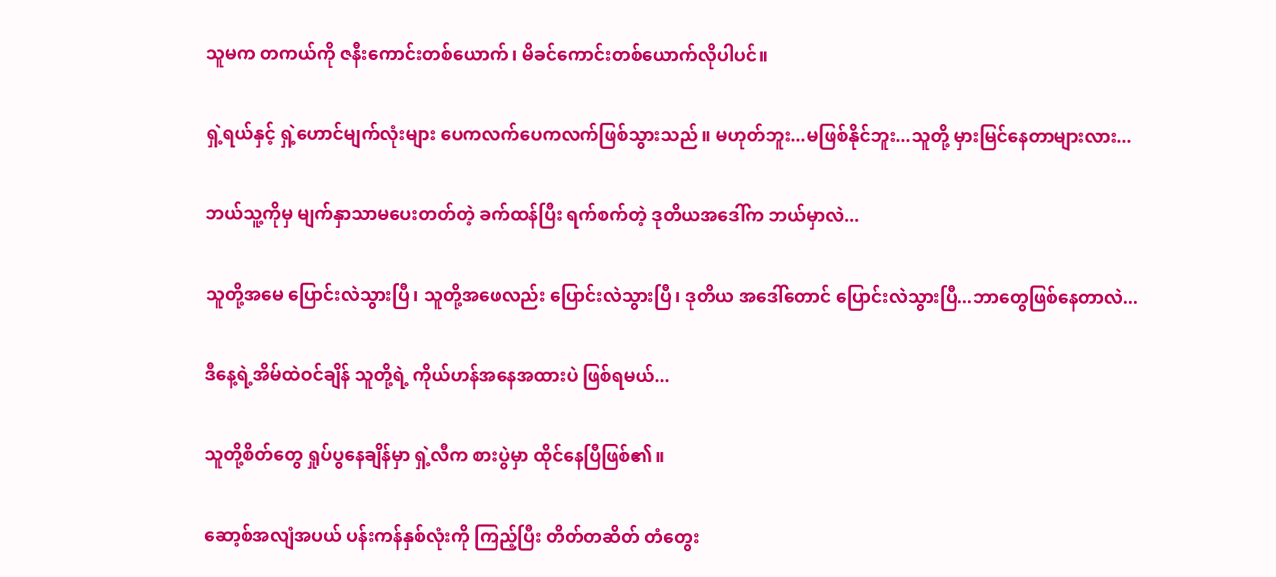သူမက တကယ်ကို ဇနီးကောင်းတစ်ယောက်၊ မိခင်ကောင်းတစ်ယောက်လိုပါပင်။

ရှဲ့ရယ်နှင့် ရှဲ့ဟောင်မျက်လုံးများ ပေကလက်ပေကလက်ဖြစ်သွားသည်။ မဟုတ်ဘူး...မဖြစ်နိုင်ဘူး...သူတို့ မှားမြင်နေတာများလား...

ဘယ်သူ့ကိုမှ မျက်နှာသာမပေးတတ်တဲ့ ခက်ထန်ပြီး ရက်စက်တဲ့ ဒုတိယအဒေါ်က ဘယ်မှာလဲ...

သူတို့အမေ ပြောင်းလဲသွားပြီ၊ သူတို့အဖေလည်း ပြောင်းလဲသွားပြီ၊ ဒုတိယ အဒေါ်တောင် ပြောင်းလဲသွားပြီ...ဘာတွေဖြစ်နေတာလဲ...

ဒီနေ့ရဲ့အိမ်ထဲဝင်ချိန် သူတို့ရဲ့ ကိုယ်ဟန်အနေအထားပဲ ဖြစ်ရမယ်...

သူတို့စိတ်တွေ ရှုပ်ပွနေချိန်မှာ ရှဲ့လီက စားပွဲမှာ ထိုင်နေပြီဖြစ်၏။

ဆော့စ်အလျံအပယ် ပန်းကန်နှစ်လုံးကို ကြည့်ပြီး တိတ်တဆိတ် တံတွေး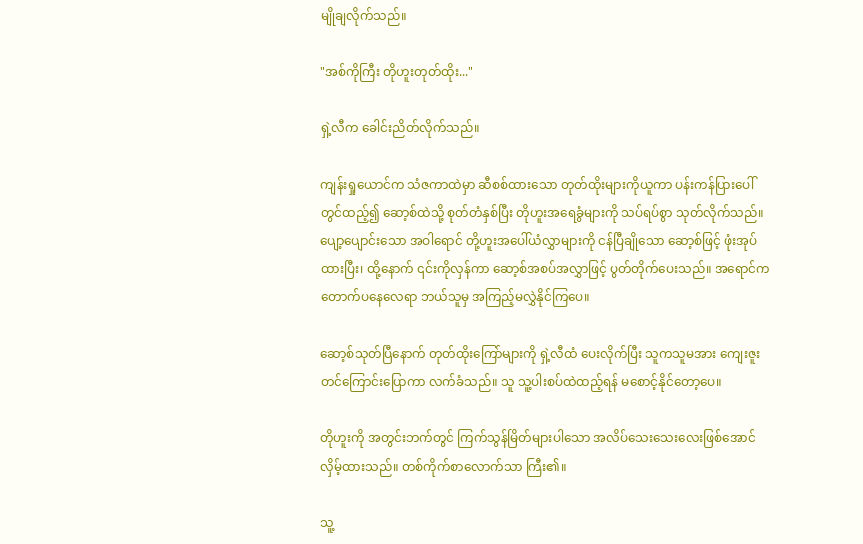မျိုချလိုက်သည်။

"အစ်ကိုကြီး တိုဟူးတုတ်ထိုး..."

ရှဲ့လီက ခေါင်းညိတ်လိုက်သည်။

ကျန်းရှုယောင်က သံဇကာထဲမှာ ဆီစစ်ထားသော တုတ်ထိုးများကိုယူကာ ပန်းကန်ပြားပေါ်တွင်ထည့်၍ ဆော့စ်ထဲသို့ စုတ်တံနှစ်ပြီး တိုဟူးအရေခွံများကို သပ်ရပ်စွာ သုတ်လိုက်သည်။ ပျော့ပျောင်းသော အဝါရောင် တို့ဟူးအပေါ်ယံလွှာများကို ငန်ပြီချိုသော ဆော့စ်ဖြင့် ဖုံးအုပ်ထားပြီး၊ ထို့နောက် ၎င်းကိုလှန်ကာ ဆော့စ်အစပ်အလွှာဖြင့် ပွတ်တိုက်ပေးသည်။ အရောင်က တောက်ပနေလေရာ ဘယ်သူမှ အကြည့်မလွှဲနိုင်ကြပေ။

ဆော့စ်သုတ်ပြီနောက် တုတ်ထိုးကြော်များကို ရှဲ့လီထံ ပေးလိုက်ပြီး သူကသူမအား ကျေးဇူးတင်ကြောင်းပြောကာ လက်ခံသည်။ သူ သူ့ပါးစပ်ထဲထည့်ရန် မစောင့်နိုင်တော့ပေ။

တိုဟူးကို အတွင်းဘက်တွင် ကြက်သွန်မြိတ်များပါသော အလိပ်သေးသေးလေးဖြစ်အောင် လှိမ့်ထားသည်။ တစ်ကိုက်စာလောက်သာ ကြီး၏။

သူ့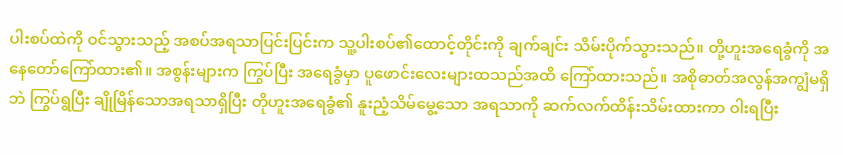ပါးစပ်ထဲကို ဝင်သွားသည့် အစပ်အရသာပြင်းပြင်းက သူ့ပါးစပ်၏ထောင့်တိုင်းကို ချက်ချင်း သိမ်းပိုက်သွားသည်။ တို့ဟူးအရေခွံကို အနေတော်ကြော်ထား၏။ အစွန်းများက ကြွပ်ပြီး အရေခွံမှာ ပူဖောင်းလေးများထသည်အထိ ကြော်ထားသည်။ အစိုဓာတ်အလွန်အကျွံမရှိဘဲ ကြွပ်ရွပြီး ချိုမြိန်သောအရသာရှိပြီး တိုဟူးအရေခွံ၏ နူးညံ့သိမ်မွေ့သော အရသာကို ဆက်လက်ထိန်းသိမ်းထားကာ ဝါးရပြီး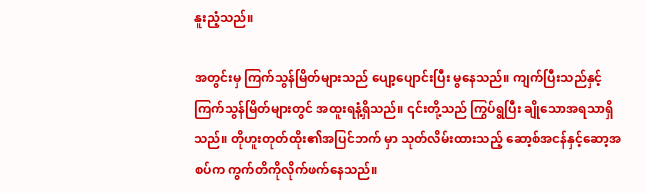နူးညံ့သည်။

အတွင်းမှ ကြက်သွန်မြိတ်များသည် ပျော့ပျောင်းပြီး မွနေသည်။ ကျက်ပြီးသည်နှင့် ကြက်သွန်မြိတ်များတွင် အထူးရနံ့ရှိသည်။ ၎င်းတို့သည် ကြွပ်ရွပြီး ချိုသောအရသာရှိသည်။ တိုဟူးတုတ်ထိုး၏အပြင်ဘက် မှာ သုတ်လိမ်းထားသည့် ဆော့စ်အငန်နှင့်ဆော့အစပ်က ကွက်တိကိုလိုက်ဖက်နေသည်။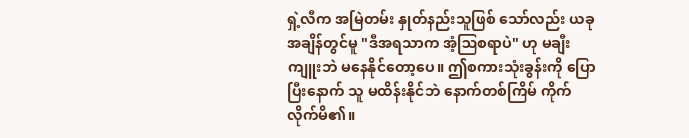ရှဲ့လီက အမြဲတမ်း နှုတ်နည်းသူဖြစ် သော်လည်း ယခုအချိန်တွင်မူ "ဒီအရသာက အံ့ဩစရာပဲ" ဟု မချီးကျူးဘဲ မနေနိုင်တော့ပေ။ ဤစကားသုံးခွန်းကို ပြောပြီးနောက် သူ မထိန်းနိုင်ဘဲ နောက်တစ်ကြိမ် ကိုက်လိုက်မိ၏။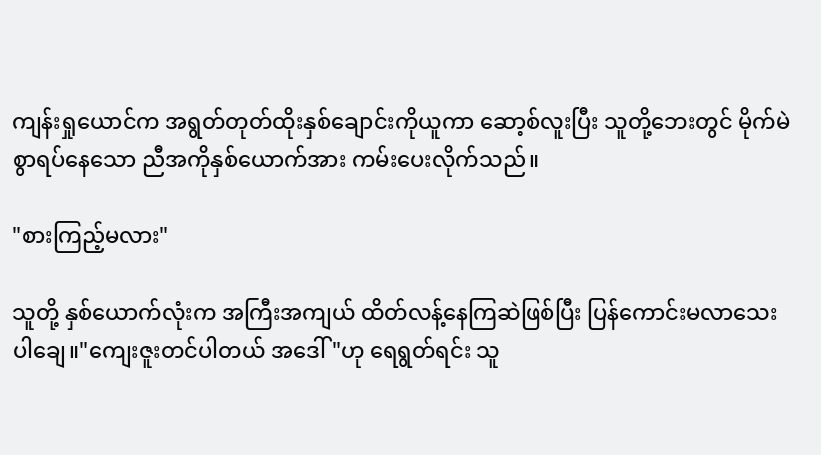ကျန်းရှုယောင်က အရွတ်တုတ်ထိုးနှစ်ချောင်းကိုယူကာ ဆော့စ်လူးပြီး သူတို့ဘေးတွင် မိုက်မဲစွာရပ်နေသော ညီအကိုနှစ်ယောက်အား ကမ်းပေးလိုက်သည်။

"စားကြည့်မလား"

သူတို့ နှစ်ယောက်လုံးက အကြီးအကျယ် ထိတ်လန့်နေကြဆဲဖြစ်ပြီး ပြန်ကောင်းမလာသေးပါချေ။"ကျေးဇူးတင်ပါတယ် အဒေါ်"ဟု ရေရွတ်ရင်း သူ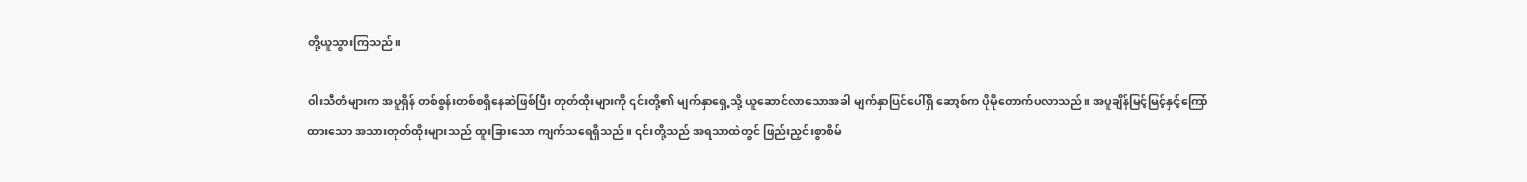တို့ယူသွားကြသည်။

ဝါးသီတံများက အပူရှိန် တစ်စွန်းတစ်စရှိနေဆဲဖြစ်ပြီး တုတ်ထိုးများကို ၎င်းတို့၏ မျက်နှာရှေ့သို့ ယူဆောင်လာသောအခါ မျက်နှာပြင်ပေါ်ရှိ ဆော့စ်က ပိုမိုတောက်ပလာသည်။ အပူချိန်မြင့်မြင့်နှင့်ကြော်ထားသော အသားတုတ်ထိုးများသည် ထူးခြားသော ကျက်သရေရှိသည်။ ၎င်းတို့သည် အရသာထဲတွင် ဖြည်းညှင်းစွာစိမ်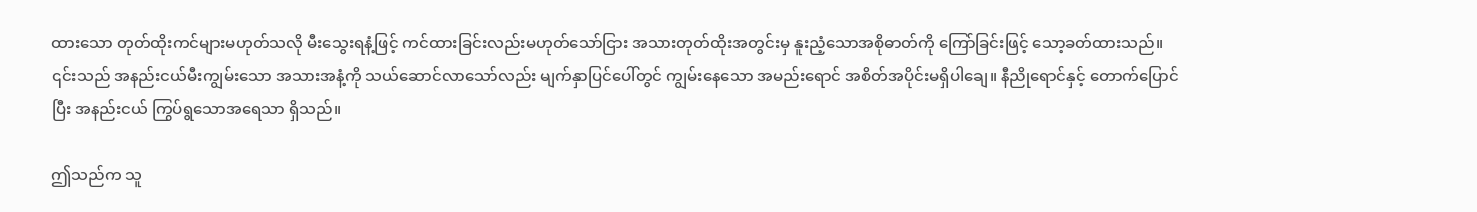ထားသော တုတ်ထိုးကင်များမဟုတ်သလို မီးသွေးရနံ့ဖြင့် ကင်ထားခြင်းလည်းမဟုတ်သော်ငြား အသားတုတ်ထိုးအတွင်းမှ နူးညံ့သောအစိုဓာတ်ကို ကြော်ခြင်းဖြင့် သော့ခတ်ထားသည်။ ၎င်းသည် အနည်းငယ်မီးကျွမ်းသော အသားအနံ့ကို သယ်ဆောင်လာသော်လည်း မျက်နှာပြင်ပေါ်တွင် ကျွမ်းနေသော အမည်းရောင် အစိတ်အပိုင်းမရှိပါချေ။ နီညိုရောင်နှင့် တောက်ပြောင်ပြီး အနည်းငယ် ကြွပ်ရွသောအရေသာ ရှိသည်။

ဤသည်က သူ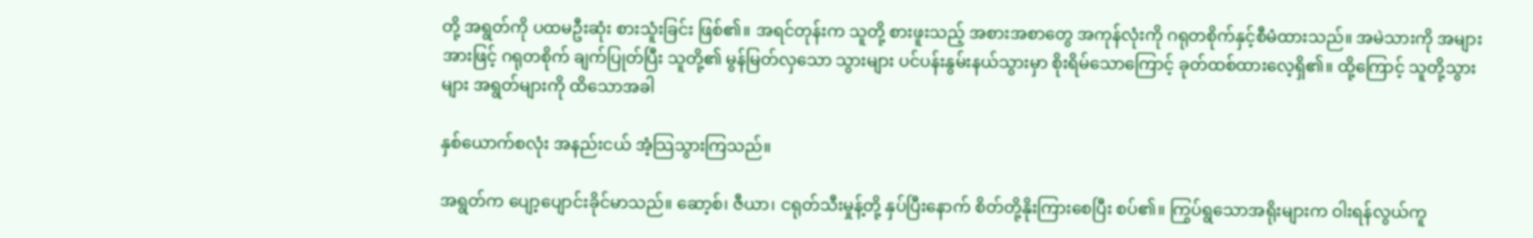တို့ အရွတ်ကို ပထမဦးဆုံး စားသူံးခြင်း ဖြစ်၏။ အရင်တုန်းက သူတို့ စားဖူးသည့် အစားအစာတွေ အကုန်လုံးကို ဂရုတစိုက်နှင့်စီမံထားသည်။ အမဲသားကို အများအားဖြင့် ဂရုတစိုက် ချက်ပြုတ်ပြီး သူတို့၏ မွန်မြတ်လှသော သွားများ ပင်ပန်းနွမ်းနယ်သွားမှာ စိုးရိမ်သောကြောင့် ခုတ်ထစ်ထားလေ့ရှိ၏။ ထို့ကြောင့် သူတို့သွားများ အရွတ်များကို ထိသောအခါ

နှစ်ယောက်စလုံး အနည်းငယ် အံ့သြသွားကြသည်။

အရွတ်က ပျော့ပျောင်းခိုင်မာသည်။ ဆော့စ်၊ ဇီယာ၊ ငရုတ်သီးမှုန့်တို့ နှပ်ပြီးနောက် စိတ်တို့နိုးကြားစေပြီး စပ်၏။ ကြွပ်ရွသောအရိုးများက ဝါးရန်လွယ်ကူ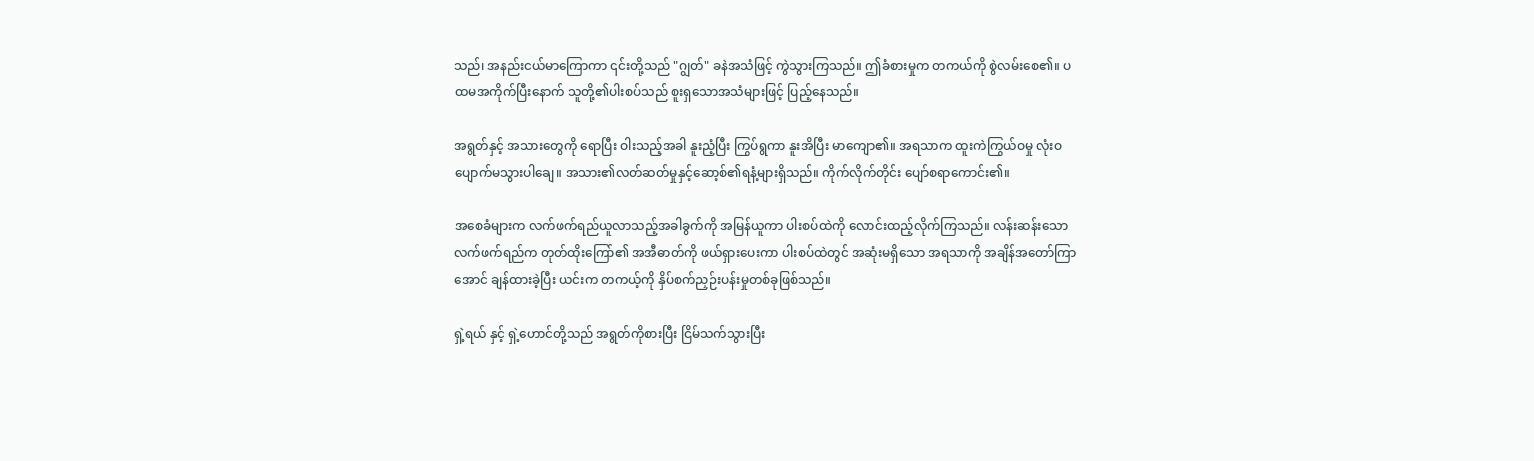သည်၊ အနည်းငယ်မာကြောကာ ၎င်းတို့သည် "ဂျွတ်" ခနဲအသံဖြင့် ကွဲသွားကြသည်။ ဤခံစားမှုက တကယ်ကို စွဲလမ်းစေ၏။ ပထမအကိုက်ပြီးနောက် သူတို့၏ပါးစပ်သည် စူးရှသောအသံများဖြင့် ပြည့်နေသည်။

အရွတ်နှင့် အသားတွေကို ရောပြီး ဝါးသည့်အခါ နူးညံ့ပြီး ကြွပ်ရွကာ နူးအိပြီး မာကျော၏။ အရသာက ထူးကဲကြွယ်ဝမှု လုံးဝပျောက်မသွားပါချေ။ အသား၏လတ်ဆတ်မှုနှင့်ဆော့စ်၏ရနံ့များရှိသည်။ ကိုက်လိုက်တိုင်း ပျော်စရာကောင်း၏။

အစေခံများက လက်ဖက်ရည်ယူလာသည့်အခါခွက်ကို အမြန်ယူကာ ပါးစပ်ထဲကို လောင်းထည့်လိုက်ကြသည်။ လန်းဆန်းသော လက်ဖက်ရည်က တုတ်ထိုးကြော်၏ အအီဓာတ်ကို ဖယ်ရှားပေးကာ ပါးစပ်ထဲတွင် အဆုံးမရှိသော အရသာကို အချိန်အတော်ကြာအောင် ချန်ထားခဲ့ပြီး ယင်းက တကယ့်ကို နှိပ်စက်ညှဉ်းပန်းမှုတစ်ခုဖြစ်သည်။

ရှဲ့ရယ် နှင့် ရှဲ့ဟောင်တို့သည် အရွတ်ကိုစားပြီး ငြိမ်သက်သွားပြီး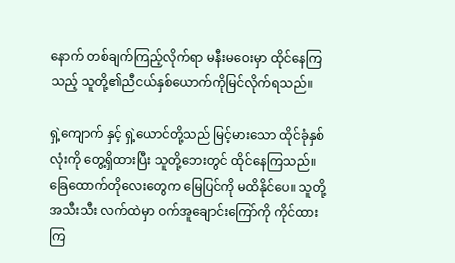နောက် တစ်ချက်ကြည့်လိုက်ရာ မနီးမဝေးမှာ ထိုင်နေကြသည့် သူတို့၏ညီငယ်နှစ်ယောက်ကိုမြင်လိုက်ရသည်။

ရှဲ့ကျောက် နှင့် ရှဲ့ယောင်တို့သည် မြင့်မားသော ထိုင်ခုံနှစ်လုံးကို တွေ့ရှိထားပြီး သူတို့ဘေးတွင် ထိုင်နေကြသည်။ ခြေထောက်တိုလေးတွေက မြေပြင်ကို မထိနိုင်ပေ။ သူတို့ အသီးသီး လက်ထဲမှာ ဝက်အူချောင်းကြော်ကို ကိုင်ထားကြ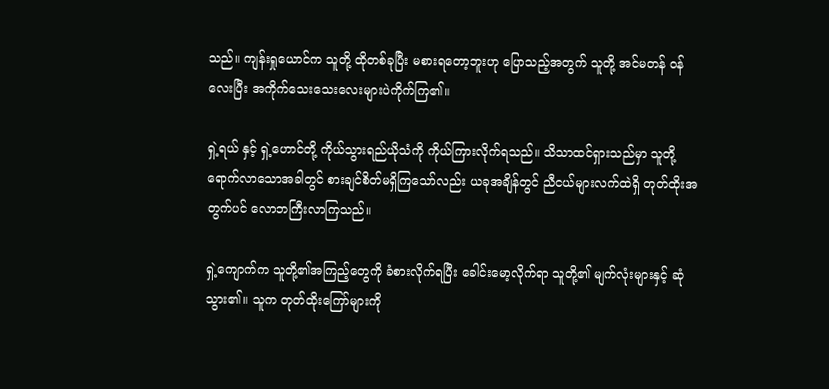သည်။ ကျန်းရှုယောင်က သူတို့ ထိုတစ်ခုပြီး မစားရတော့ဘူးဟု ပြောသည့်အတွက် သူတို့ အင်မတန် ဝန်လေးပြီး အကိုက်သေးသေးလေးများပဲကိုက်ကြ၏။

ရှဲ့ရယ် နှင့် ရှဲ့ဟောင်တို့ ကိုယ်သွားရည်ယိုသံကို ကိုယ်ကြားလိုက်ရသည်။ သိသာထင်ရှားသည်မှာ သူတို့ရောက်လာသောအခါတွင် စားချင်စိတ်မရှိကြသော်လည်း ယခုအချိန်တွင် ညီငယ်များလက်ထဲရှိ တုတ်ထိုးအတွက်ပင် လောဘကြီးလာကြသည်။

ရှဲ့ကျောက်က သူတို့၏အကြည့်တွေကို ခံစားလိုက်ရပြီး ခေါင်းမော့လိုက်ရာ သူတို့၏ မျက်လုံးများနှင့် ဆုံသွား၏။ သူက တုတ်ထိုးကြော်များကို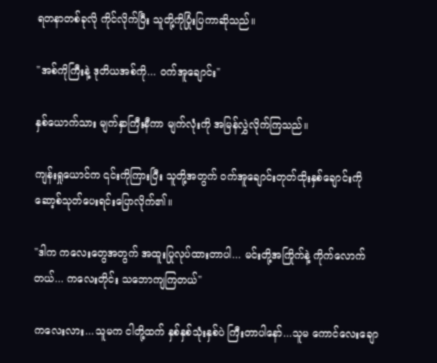ရတနာတစ်ခုလို ကိုင်လိုက်ပြီး သူတို့ကိုပြုံးပြကာဆိုသည်။

"အစ်ကိုကြီးနဲ့ ဒုတိယအစ်ကို... ဝက်အူချောင်း"

နှစ်ယောက်သား မျက်နှာကြီးနီကာ မျက်လုံးကို အမြန်လွှဲလိုက်ကြသည်။

ကျန်းရှုယောင်က ၎င်းကိုကြားပြီး သူတို့အတွက် ဝက်အူချောင်းတုတ်ထိုးနှစ်ချောင်းကို ဆော့စ်သုတ်ပေးရင်းပြောလိုက်၏။

"ဒါက ကလေးတွေအတွက် အထူးပြုလုပ်ထားတာပါ... မင်းတို့အကြိုက်နဲ့ ကိုက်လောက်တယ်... ကလေးတိုင်း သဘောကျကြတယ်"

ကလေးလား...သူမက ငါတို့ထက် နှစ်နှစ်သုံးနှစ်ပဲ ကြီးတာပါနော်...သူမ ကောင်လေးချော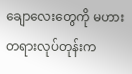ချောလေးတွေကို မဟားတရားလုပ်တုန်းက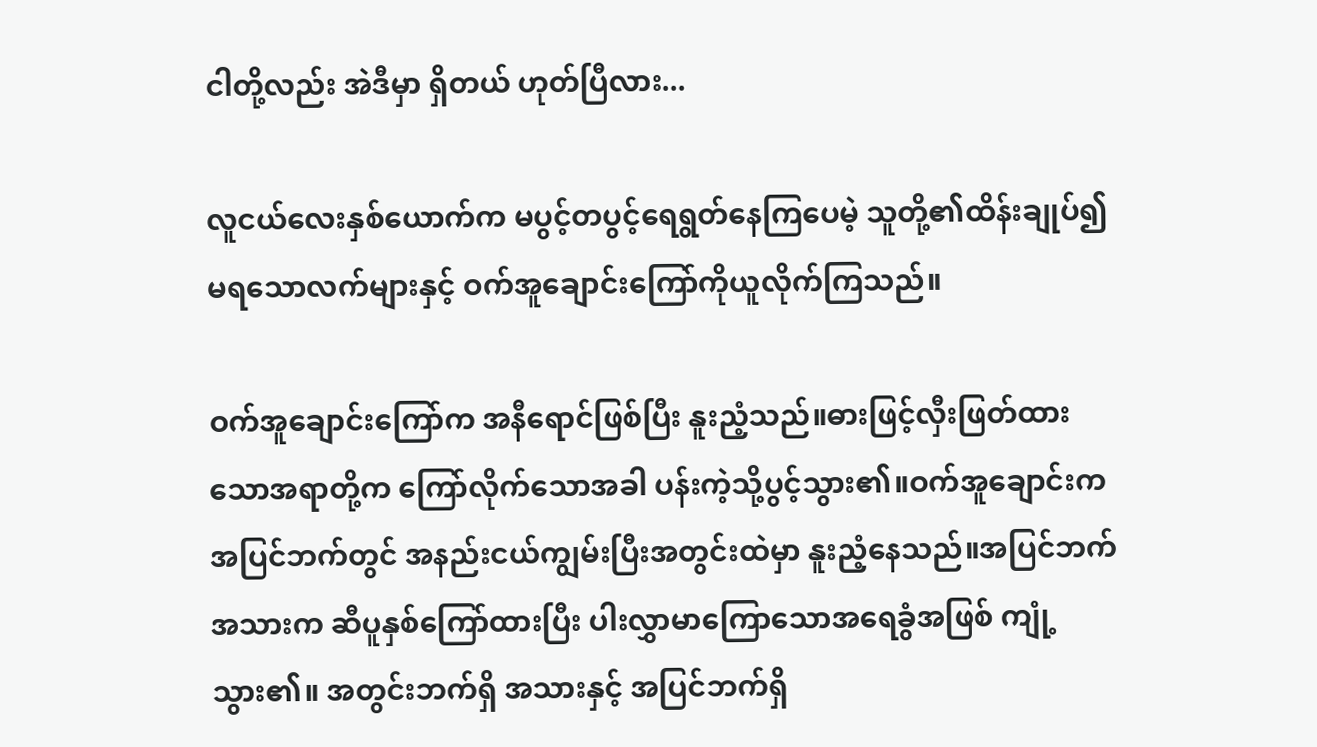ငါတို့လည်း အဲဒီမှာ ရှိတယ် ဟုတ်ပြီလား...

လူငယ်လေးနှစ်ယောက်က မပွင့်တပွင့်ရေရွတ်နေကြပေမဲ့ သူတို့၏ထိန်းချုပ်၍မရသောလက်များနှင့် ဝက်အူချောင်းကြော်ကိုယူလိုက်ကြသည်။

ဝက်အူချောင်းကြော်က အနီရောင်ဖြစ်ပြီး နူးညံ့သည်။ဓားဖြင့်လှီးဖြတ်ထားသောအရာတို့က ကြော်လိုက်သောအခါ ပန်းကဲ့သို့ပွင့်သွား၏။ဝက်အူချောင်းက အပြင်ဘက်တွင် အနည်းငယ်ကျွမ်းပြီးအတွင်းထဲမှာ နူးညံ့နေသည်။အပြင်ဘက်အသားက ဆီပူနှစ်ကြော်ထားပြီး ပါးလွှာမာကြောသောအရေခွံအဖြစ် ကျုံ့သွား၏။ အတွင်းဘက်ရှိ အသားနှင့် အပြင်ဘက်ရှိ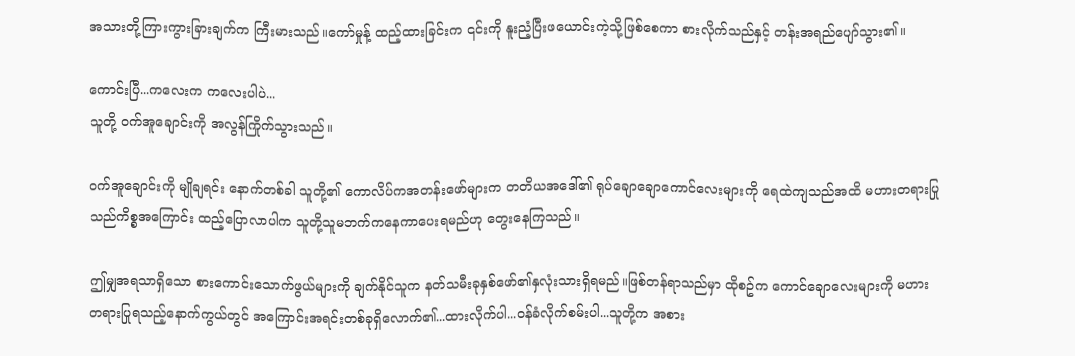အသားတို့ကြားကွားခြားချက်က ကြီးမားသည်။ကော်မှုန့် ထည့်ထားခြင်းက ၎င်းကို နူးညံ့ပြီးဖယောင်းကဲ့သို့ဖြစ်စေကာ စားလိုက်သည်နှင့် တန်းအရည်ပျော်သွား၏။

ကောင်းပြီ...ကလေးက ကလေးပါပဲ...
သူတို့ ဝက်အူချောင်းကို အလွန်ကြိုက်သွားသည်။

ဝက်အူချောင်းကို မျိုချရင်း နောက်တစ်ခါ သူတို့၏ ကောလိပ်ကအတန်းဖော်များက တတိယအဒေါ်၏ ရုပ်ချောချောကောင်လေးများကို ရေထဲကျသည်အထိ မဟားတရားပြုသည်ကိစ္စအကြောင်း ထည့်ပြောလာပါက သူတို့သူမဘက်ကနေကာပေးရမည်ဟု တွေးနေကြသည်။

ဤမျှအရသာရှိသော စားကောင်းသောက်ဖွယ်များကို ချက်နိုင်သူက နတ်သမီးခုနှစ်ဖော်၏နှလုံးသားရှိရမည်။ဖြစ်တန်ရာသည်မှာ ထိုစဥ်က ကောင်ချောလေးများကို မဟားတရားပြုရသည့်နောက်ကွယ်တွင် အကြောင်းအရင်းတစ်ခုရှိလောက်၏...ထားလိုက်ပါ...ဝန်ခံလိုက်စမ်းပါ...သူတို့က အစား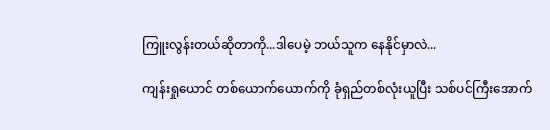ကြူးလွန်းတယ်ဆိုတာကို...ဒါပေမဲ့ ဘယ်သူက နေနိုင်မှာလဲ...

ကျန်းရှုယောင် တစ်ယောက်ယောက်ကို ခုံရှည်တစ်လုံးယူပြီး သစ်ပင်ကြီးအောက်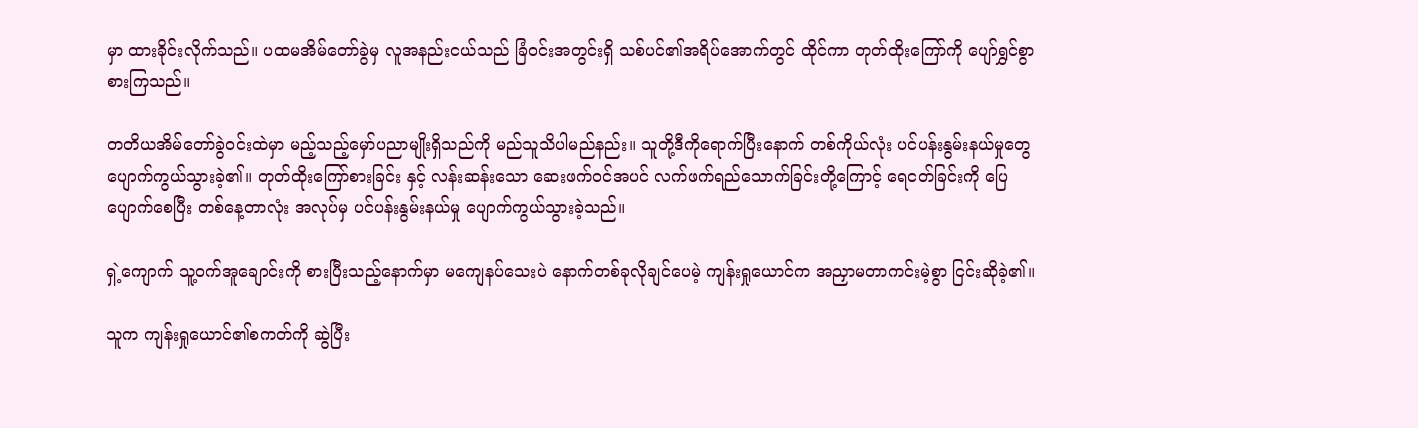မှာ ထားခိုင်းလိုက်သည်။ ပထမအိမ်တော်ခွဲမှ လူအနည်းငယ်သည် ခြံဝင်းအတွင်းရှိ သစ်ပင်၏အရိပ်အောက်တွင် ထိုင်ကာ တုတ်ထိုးကြော်ကို ပျော်ရွှင်စွာစားကြသည်။

တတိယအိမ်တော်ခွဲဝင်းထဲမှာ မည့်သည့်မှော်ပညာမျိုးရှိသည်ကို မည်သူသိပါမည်နည်း။ သူတို့ဒီကိုရောက်ပြီးနောက် တစ်ကိုယ်လုံး ပင်ပန်းနွမ်းနယ်မှုတွေ ပျောက်ကွယ်သွားခဲ့၏။ တုတ်ထိုးကြော်စားခြင်း နှင့် လန်းဆန်းသော ဆေးဖက်ဝင်အပင် လက်ဖက်ရည်သောက်ခြင်းတို့ကြောင့် ရေငတ်ခြင်းကို ပြေပျောက်စေပြီး တစ်နေ့တာလုံး အလုပ်မှ ပင်ပန်းနွမ်းနယ်မှု ပျောက်ကွယ်သွားခဲ့သည်။

ရှဲ့ကျောက် သူ့ဝက်အူချောင်းကို စားပြီးသည့်နောက်မှာ မကျေနပ်သေးပဲ နောက်တစ်ခုလိုချင်ပေမဲ့ ကျန်းရှုယောင်က အညှာမတာကင်းမဲ့စွာ ငြင်းဆိုခဲ့၏။

သူက ကျန်းရှုယောင်၏စကတ်ကို ဆွဲပြီး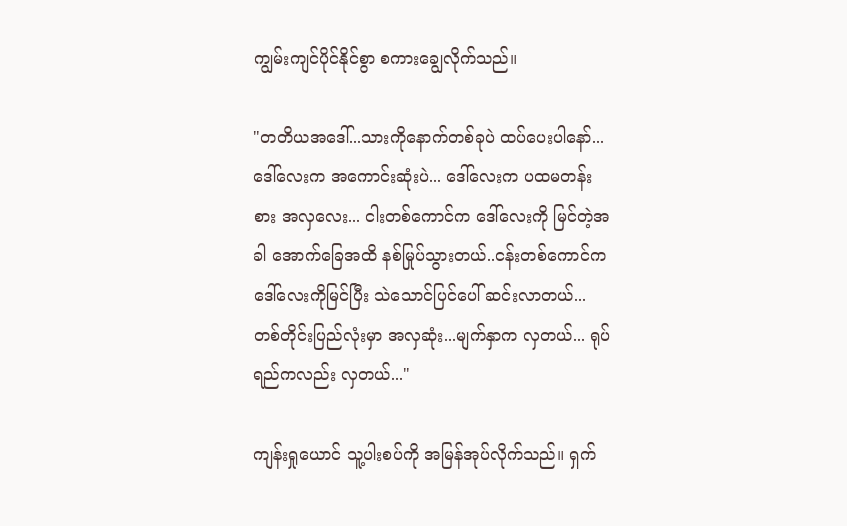ကျွမ်းကျင်ပိုင်နိုင်စွာ စကားချွေလိုက်သည်။

"တတိယအဒေါ်...သားကိုနောက်တစ်ခုပဲ ထပ်ပေးပါနော်...ဒေါ်လေးက အကောင်းဆုံးပဲ... ဒေါ်လေးက ပထမတန်းစား အလှလေး... ငါးတစ်ကောင်က ဒေါ်လေးကို မြင်တဲ့အခါ အောက်ခြေအထိ နစ်မြုပ်သွားတယ်..ငန်းတစ်ကောင်က ဒေါ်လေးကိုမြင်ပြီး သဲသောင်ပြင်ပေါ် ဆင်းလာတယ်... တစ်တိုင်းပြည်လုံးမှာ အလှဆုံး...မျက်နှာက လှတယ်... ရုပ်ရည်ကလည်း လှတယ်..."

ကျန်းရှုယောင် သူ့ပါးစပ်ကို အမြန်အုပ်လိုက်သည်။ ရှက်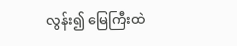လွန်း၍ မြေကြီးထဲ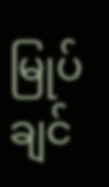မြုပ်ချင်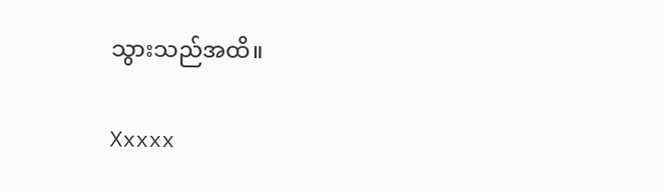သွားသည်အထိ။

Xxxxx